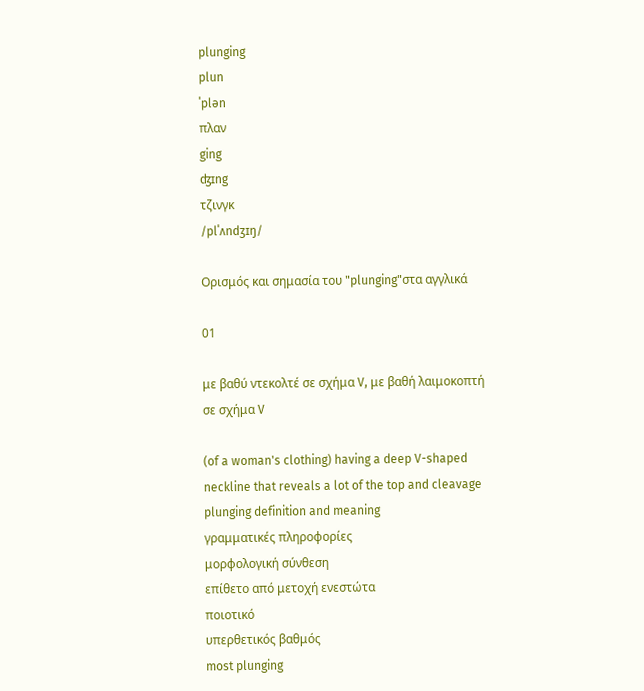plunging
plun
ˈplən
πλαν
ging
ʤɪng
τζινγκ
/plˈʌndʒɪŋ/

Ορισμός και σημασία του "plunging"στα αγγλικά

01

με βαθύ ντεκολτέ σε σχήμα V, με βαθή λαιμοκοπτή σε σχήμα V

(of a woman's clothing) having a deep V-shaped neckline that reveals a lot of the top and cleavage
plunging definition and meaning
γραμματικές πληροφορίες
μορφολογική σύνθεση
επίθετο από μετοχή ενεστώτα
ποιοτικό
υπερθετικός βαθμός
most plunging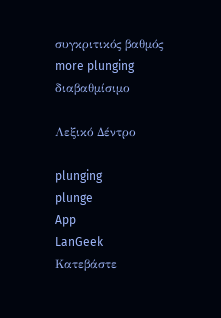συγκριτικός βαθμός
more plunging
διαβαθμίσιμο

Λεξικό Δέντρο

plunging
plunge
App
LanGeek
Κατεβάστε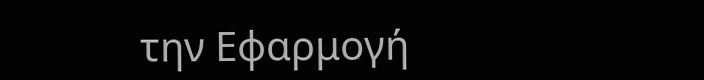την Εφαρμογή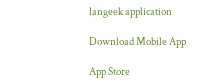langeek application

Download Mobile App

App Store